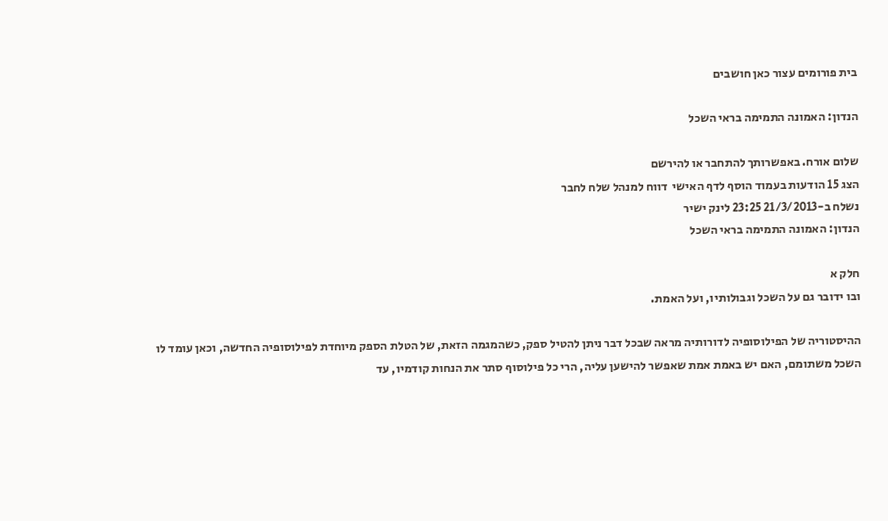בית פורומים עצור כאן חושבים

הנדון: האמונה התמימה בראי השכל

שלום אורח. באפשרותך להתחבר או להירשם
הצג 15 הודעות בעמוד הוסף לדף האישי  דווח למנהל שלח לחבר
נשלח ב-21/3/2013 23:25 לינק ישיר
הנדון: האמונה התמימה בראי השכל

חלק א
ובו ידובר גם על השכל וגבולותיו, ועל האמת.

ההיסטוריה של הפילוסופיה לדורותיה מראה שבכל דבר ניתן להטיל ספק, כשהמגמה הזאת, של הטלת הספק מיוחדת לפילוסופיה החדשה, וכאן עומד לו השכל משתומם, האם יש באמת אמת שאפשר להישען עליה, הרי כל פילוסוף סתר את הנחות קודמיו, עד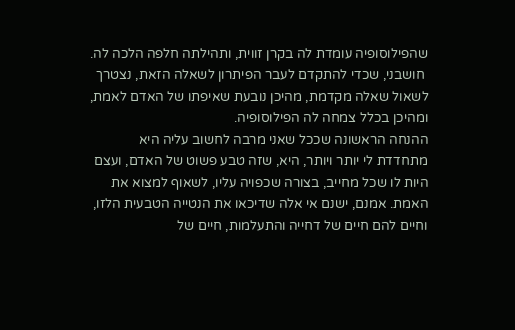שהפילוסופיה עומדת לה בקרן זווית, ותהילתה חלפה הלכה לה.
 חושבני, שכדי להתקדם לעבר הפיתרון לשאלה הזאת, נצטרך לשאול שאלה מקדמת, מהיכן נובעת שאיפתו של האדם לאמת, ומהיכן בכלל צמחה לה הפילוסופיה.
ההנחה הראשונה שככל שאני מרבה לחשוב עליה היא מתחדדת לי יותר ויותר, היא, שזה טבע פשוט של האדם, ועצם היות לו שכל מחייב, בצורה שכפויה עליו, לשאוף למצוא את האמת. אמנם, ישנם אי אלה שדיכאו את הנטייה הטבעית הלזו, וחיים להם חיים של דחייה והתעלמות, חיים של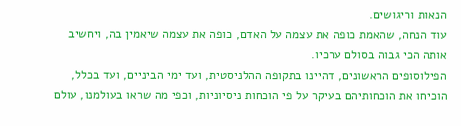הנאות וריגושים.
עוד הנחה, שהאמת כופה את עצמה על האדם, כופה את עצמה שיאמין בה, ויחשיב אותה הכי גבוה בסולם ערכיו.
הפילוסופים הראשונים, דהיינו בתקופה ההלניסטית, ועד ימי הביניים, ועד בכלל, הוכיחו את הוכחותיהם בעיקר על פי הוכחות ניסיוניות, וכפי מה שראו בעולמנו, עולם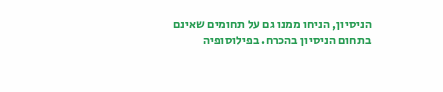הניסיון, הניחו ממנו גם על תחומים שאינם בתחום הניסיון בהכרח. בפילוסופיה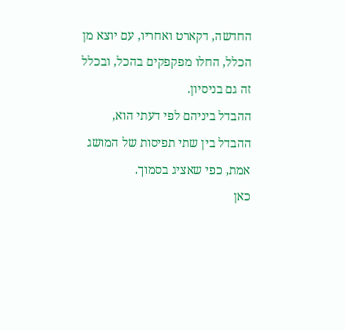החדשה, דקארט ואחריו, עם יוצא מן הכלל, החלו מפקפקים בהכל, ובכלל זה גם בניסיון.
ההבדל ביניהם לפי דעתי הוא, ההבדל בין שתי תפיסות של המושג אמת, כפי שאציג בסמוך.
כאן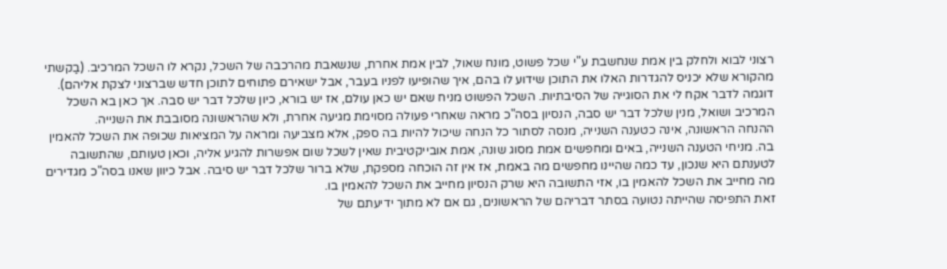רצוני לבוא ולחלק בין אמת שנחשבת ע"י שכל פשוט, מונח שאול, לבין אמת אחרת, שנשאבת מהרכבה של השכל, נקרא לו השכל המרכיב. (בַקשתי מהקורא שלא יכניס להגדרות האלו את התוכן שידוע לו בהם, איך שהופיעו לפניו בעבר, אבל ישאירם פתוחים לתוכן חדש שברצוני לצקת אליהם). דוגמה לדבר אקח לי את הסוגייה של הסיבתיות. השכל הפשוט מניח שאם יש כאן עולם, אז יש בורא, כיון שלכל דבר יש סבה. אך כאן בא השכל המרכיב ושואל, מנין שלכל דבר יש סבה, הנסיון בסה"כ מראה שאחרי פעולה מסוימת מגיעה אחרת, ולא שהראשונה מסובבת את השנייה.
ההנחה הראשונה, אינה כטענה השנייה, מנסה לסתור כל הנחה שיכול להיות בה ספק, אלא מצביעה ומראה על המציאות שכופה את השכל להאמין בה. מניחי הטענה השנייה, באים ומחפשים אמת מסוג שונה, אמת אובייקטיבית שאין לשכל שום אפשרות להגיע אליה, וכאן טעותם, שהתשובה לטענתם היא שנכון, עד כמה שהיינו מחפשים מה באמת, אז אין זה הוכחה מספקת, שלא ברור שלכל דבר יש סיבה. אבל כיוון שאנו בסה"כ מגדירים מה מחייב את השכל להאמין בו, אזי התשובה היא שרק הנסיון מחייב את השכל להאמין בו.
זאת התפיסה שהייתה נטועה בסתר דבריהם של הראשונים, גם אם לא מתוך ידיעתם של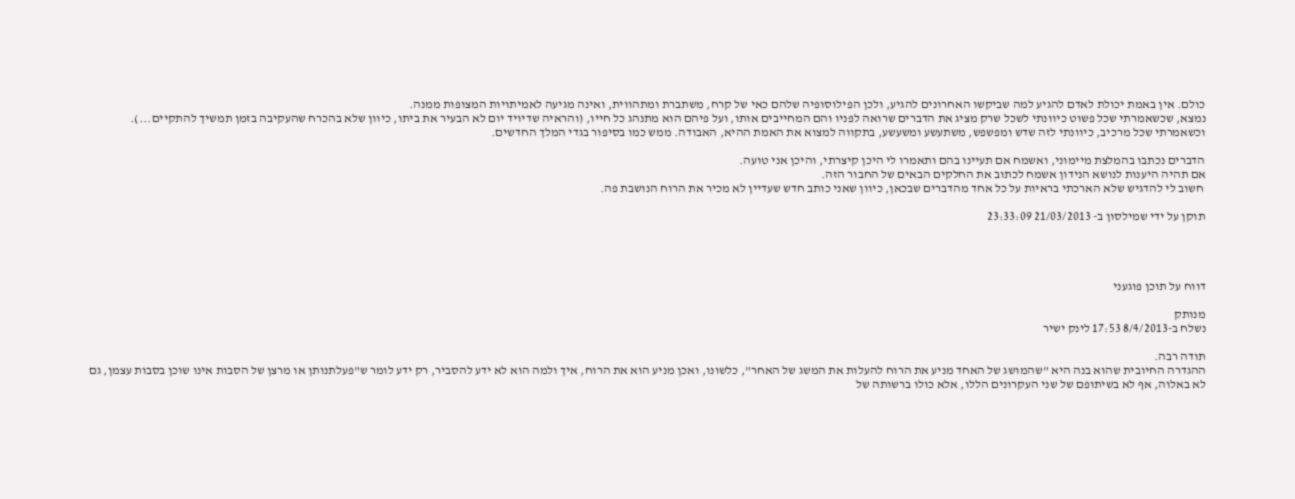כולם. אין באמת יכולת לאדם להגיע למה שביקשו האחרונים להגיע, ולכן הפילוסופיה שלהם כאי של קרח, משתברת ומתהווית, ואינה מגיעה לאמיתויות המצופות ממנה.
נמצא, שכשאמרתי שכל פשוט כיוונתי לשכל שרק מציג את הדברים שרואה לפניו והם המחייבים אותו, ועל פיהם הוא מתנהג כל חייו, (והראיה שדיויד יום לא הבעיר את ביתו, כיוון שלא בהכרח שהעקיבה בזמן תמשיך להתקיים...).
וכשאמרתי שכל מרכיב, כיוונתי לזה שדש ומפשפש, משתעשע ומשעשע, בתקווה למצוא את האמת ההיא, האבודה. ממש כמו בסיפור בגדי המלך החדשים.

הדברים נכתבו בהמלצת מיימוני, ואשמח אם תעיינו בהם ותאמרו לי היכן קיצרתי, והיכן אני טועה.
אם תהיה היענות לנושא הנידון אשמח לכתוב את החלקים הבאים של החבור הזה.
 חשוב לי להדגיש שלא הארכתי בראיות על כל אחד מהדברים שבכאן, כיוון שאני כותב חדש שעדיין לא מכיר את הרוח הנושבת פה.

תוקן על ידי שמילסון ב- 21/03/2013 23:33:09




דווח על תוכן פוגעני

מנותק
נשלח ב-8/4/2013 17:53 לינק ישיר

תודה רבה.
ההגדרה החיובית שהוא בנה היא "שהמושג של האחד מניע את הרוח להעלות את המשג של האחר", כלשונו, ואכן מניע הוא את הרוח, איך ולמה הוא לא ידע להסביר, רק ידע לומר ש"פעלתנותן או מרצן של הסבות אינו שוכן בסבות עצמן, גם לא באלוה, אף לא בשיתופם של שני העקרונים הללו, אלא כולו ברשותה של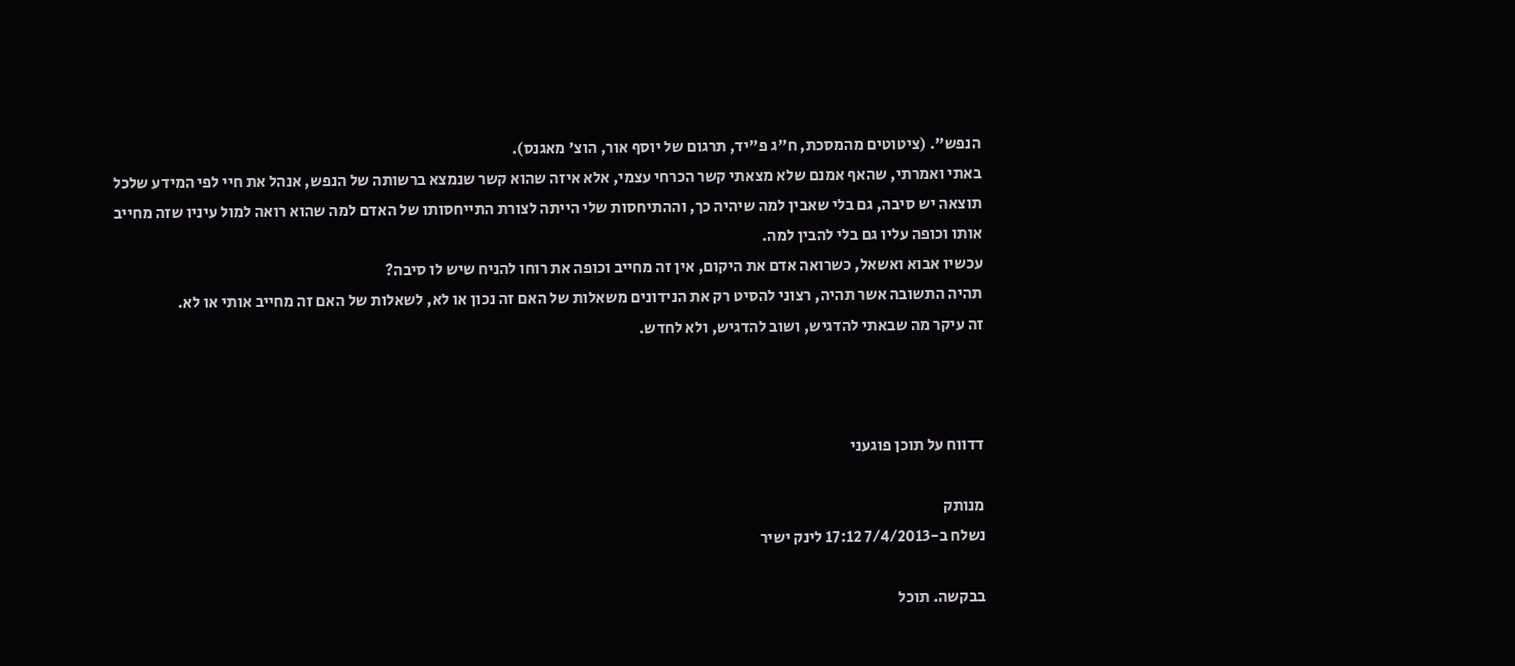הנפש". (ציטוטים מהמסכת, ח"ג פ"יד, תרגום של יוסף אור, הוצ' מאגנס).
באתי ואמרתי, שהאף אמנם שלא מצאתי קשר הכרחי עצמי, אלא איזה שהוא קשר שנמצא ברשותה של הנפש, אנהל את חיי לפי המידע שלכל תוצאה יש סיבה, גם בלי שאבין למה שיהיה כך, וההתיחסות שלי הייתה לצורת התייחסותו של האדם למה שהוא רואה למול עיניו שזה מחייב אותו וכופה עליו גם בלי להבין למה.
עכשיו אבוא ואשאל, כשרואה אדם את היקום, אין זה מחייב וכופה את רוחו להניח שיש לו סיבה?
תהיה התשובה אשר תהיה, רצוני להסיט רק את הנידונים משאלות של האם זה נכון או לא, לשאלות של האם זה מחייב אותי או לא.
זה עיקר מה שבאתי להדגיש, ושוב להדגיש, ולא לחדש.



דדווח על תוכן פוגעני

מנותק
נשלח ב-7/4/2013 17:12 לינק ישיר

בבקשה. תוכל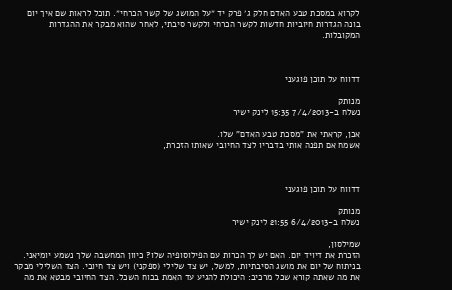לקרוא במסכת טבע האדם חלק ג׳ פרק יד ״על המושג של קשר הכרחי״. תוכל לראות שם איך יום בונה הגדרות חיוביות חדשות לקשר הכרחי ולקשר סיבתי, לאחר שהוא מבקר את ההגדרות המקובלות.



דדווח על תוכן פוגעני

מנותק
נשלח ב-7/4/2013 15:35 לינק ישיר

אכן, קראתי את "מסכת טבע האדם" שלו.
אשמח אם תפנה אותי בדבריו לצד החיובי שאותו הזכרת,



דדווח על תוכן פוגעני

מנותק
נשלח ב-6/4/2013 21:55 לינק ישיר

שמילסון,
הזכרת את דיויד יום. האם יש לך הכרות עם הפילוסופיה שלו? כיוון המחשבה שלך נשמע יומיאני.
בניתוח של יום את מושג הסיבתיות, למשל, יש צד שלילי (ספקני) ויש צד חיובי. הצד השלילי מבקר את מה שאתה קורא שכל מרכיב: היכולת להגיע עד האמת בכוח השכל. הצד החיובי מבטא את מה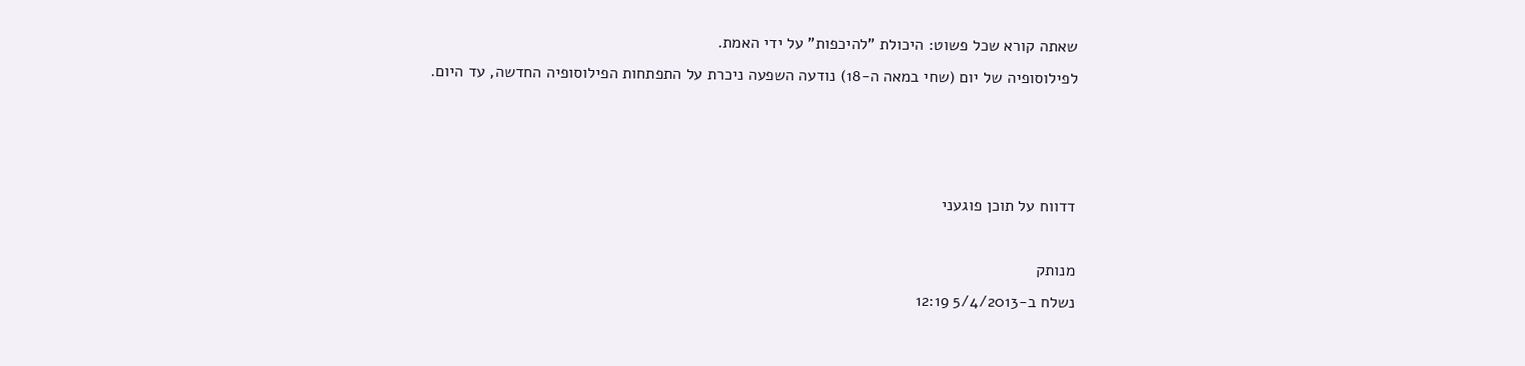שאתה קורא שכל פשוט: היכולת "להיכפות" על ידי האמת.
לפילוסופיה של יום (שחי במאה ה-18) נודעה השפעה ניכרת על התפתחות הפילוסופיה החדשה, עד היום.



דדווח על תוכן פוגעני

מנותק
נשלח ב-5/4/2013 12:19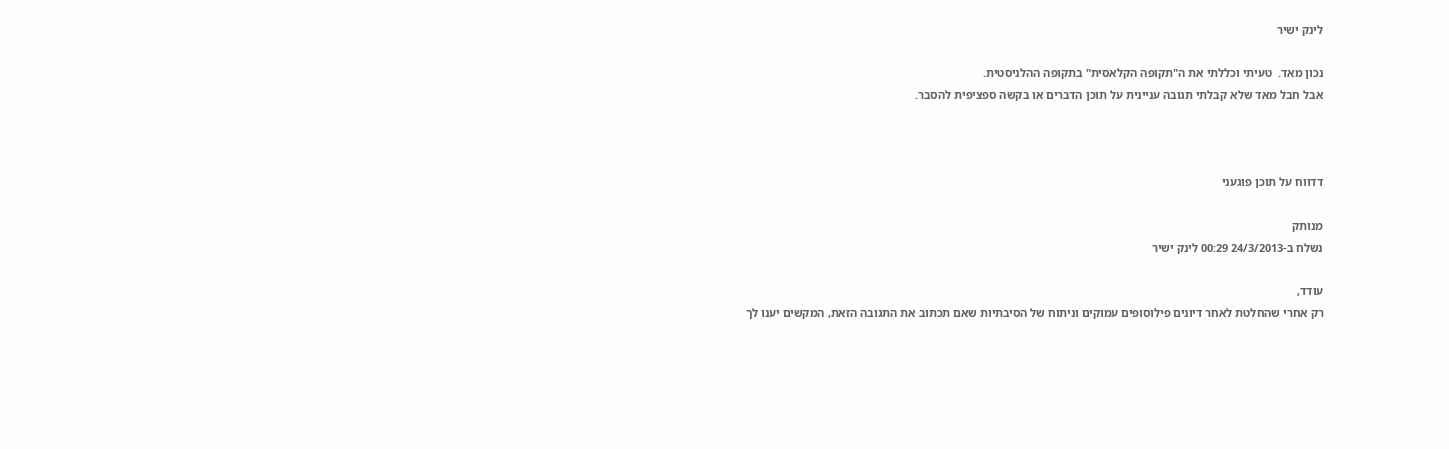לינק ישיר

נכון מאד.  טעיתי וכללתי את ה"תקופה הקלאסית" בתקופה ההלניסטית.
אבל חבל מאד שלא קבלתי תגובה עניינית על תוכן הדברים או בקשה ספציפית להסבר.



דדווח על תוכן פוגעני

מנותק
נשלח ב-24/3/2013 00:29 לינק ישיר

עודד,
רק אחרי שהחלטת לאחר דיונים פילוסופים עמוקים וניתוח של הסיבתיות שאם תכתוב את התגובה הזאת, המקשים יענו לך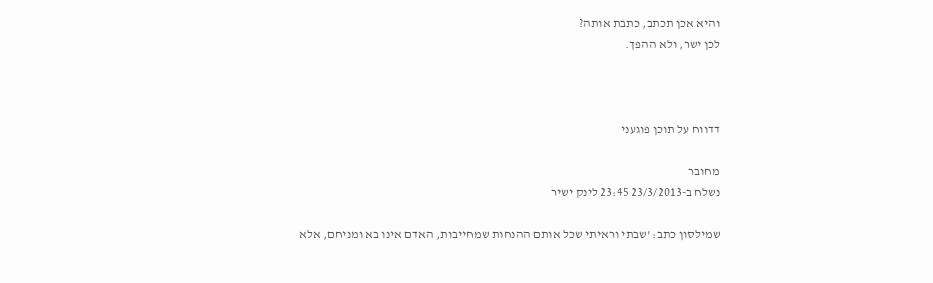והיא אכן תכתב, כתבת אותה?
לכן ישר, ולא ההפך.



דדווח על תוכן פוגעני

מחובר
נשלח ב-23/3/2013 23:45 לינק ישיר

שמילסון כתב: 'שבתי וראיתי שכל אותם ההנחות שמחייבות, האדם אינו בא ומניחם, אלא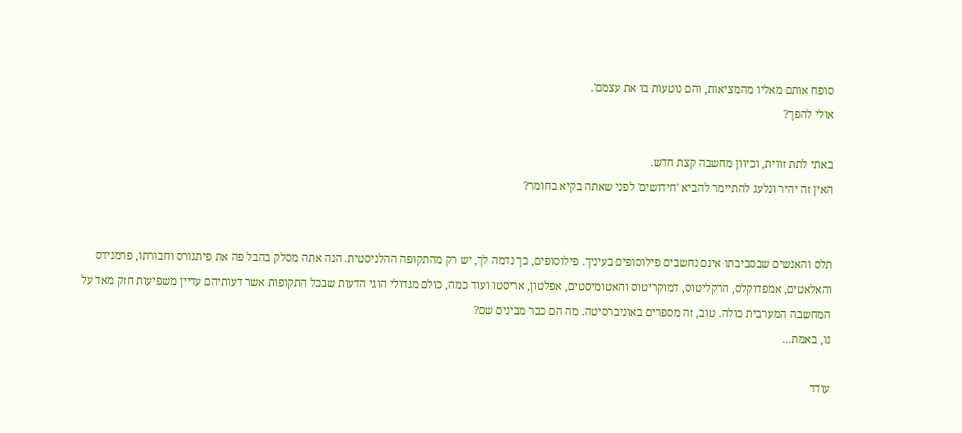סופח אותם מאליו מהמציאות, והם נוטעות בו את עצמם'.
אולי להפך?

באתי לתת זווית, וכיוון מחשבה קצת חדש.
האין זה יהיר ונלעג להתיימר להביא 'חידושים' לפני שאתה בקיא בחומר?


תלס והאנשים שבסביבתו אינם נחשבים פילוסופים בעיניך. פילוסופים, כך נדמה לך, יש רק מהתקופה ההלניסטית. הנה אתה מסלק בהבל פה את פיתגורס וחבורתו, פרמנידס והאלאטים, אמפדוקלס, הרקליטוס, דמוקריטוס והאטומיסטים, אפלטון, אריסטו ועוד כמה, כולם מגדולי הוגי הדעות שבכל התקופות אשר דעותיהם עדיין משפיעות חזק מאד על המחשבה המערבית כולה. טוב, זה מספרים באוניברסיטה. מה הם כבר מבינים שם?
נו, באמת...

עודד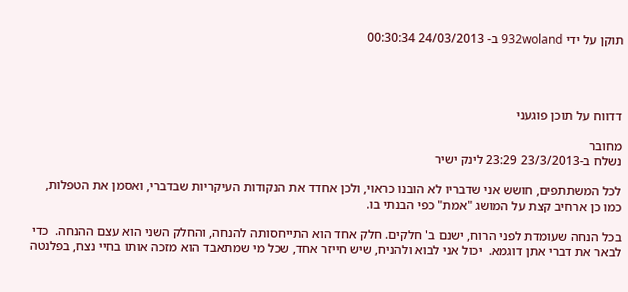תוקן על ידי 932woland ב- 24/03/2013 00:30:34




דדווח על תוכן פוגעני

מחובר
נשלח ב-23/3/2013 23:29 לינק ישיר

לכל המשתתפים, חושש אני שדבריו לא הובנו כראוי, ולכן אחדד את הנקודות העיקריות שבדברי, ואסמן את הטפלות, כמו כן ארחיב קצת על המושג "אמת" כפי הבנתי בו.

בכל הנחה שעומדת לפני הרוח, ישנם ב' חלקים. חלק אחד הוא התייחסותה להנחה, והחלק השני הוא עצם ההנחה.  כדי לבאר את דברי אתן דוגמא.  יכול אני לבוא ולהניח, שיש חייזר אחד, שכל מי שמתאבד הוא מזכה אותו בחיי נצח, בפלנטה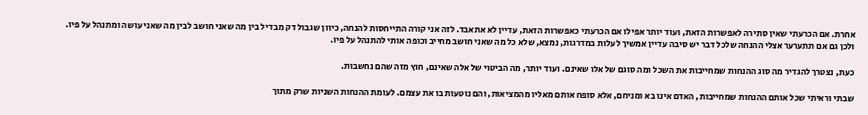אחרת. אם הכרעתי שאין סתירה לאפשרות הזאת, ועוד יותר אפילו אם הכרעתי כאפשרות הזאת, עדיין לא אתאבד. לזה אני קורה התייחסות להנחה, כיוון שגבול דק מבדיל בין מה שאני חושב לבין מה שאני עושה ומתנהל על פיו. ולכן גם אם תתערער אצלי ההנחה שלכל דבר יש סיבה עדיין אמשיך לעלות במדרגות, נמצא, שלא כל מה שאני חושב מחייב וכופה אותי להתנהל על פיו.

כעת, נצטרך להגדיר מה סוג ההנחות שמחייבות את השכל ומה סוגם של אלו שאינם. ועוד יותר, מה הביטוי של אלה שאינם, חוץ מזה שהם נחשבות.

שבתי וראיתי שכל אותם ההנחות שמחייבות, האדם אינו בא ומניחם, אלא סופח אותם מאליו מהמציאות, והם נוטעות בו את עצמם. לעומת ההנחות השניות שרק מתוך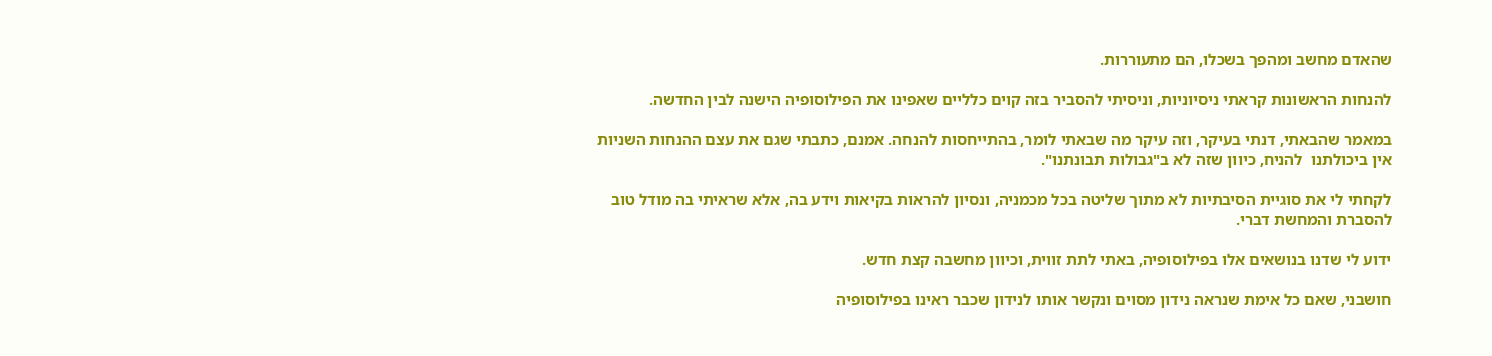שהאדם מחשב ומהפך בשכלו, הם מתעוררות.

להנחות הראשונות קראתי ניסיוניות, וניסיתי להסביר בזה קוים כלליים שאפינו את הפילוסופיה הישנה לבין החדשה.

במאמר שהבאתי, דנתי בעיקר, וזה עיקר מה שבאתי לומר, בהתייחסות להנחה. אמנם, כתבתי שגם את עצם ההנחות השניות אין ביכולתנו  להניח, כיוון שזה לא ב"גבולות תבונתנו".

לקחתי לי את סוגיית הסיבתיות לא מתוך שליטה בכל מכמניה, ונסיון להראות בקיאות וידע בה, אלא שראיתי בה מודל טוב להסברת והמחשת דברי.

ידוע לי שדנו בנושאים אלו בפילוסופיה, באתי לתת זווית, וכיוון מחשבה קצת חדש.

חושבני, שאם כל אימת שנראה נידון מסוים ונקשר אותו לנידון שכבר ראינו בפילוסופיה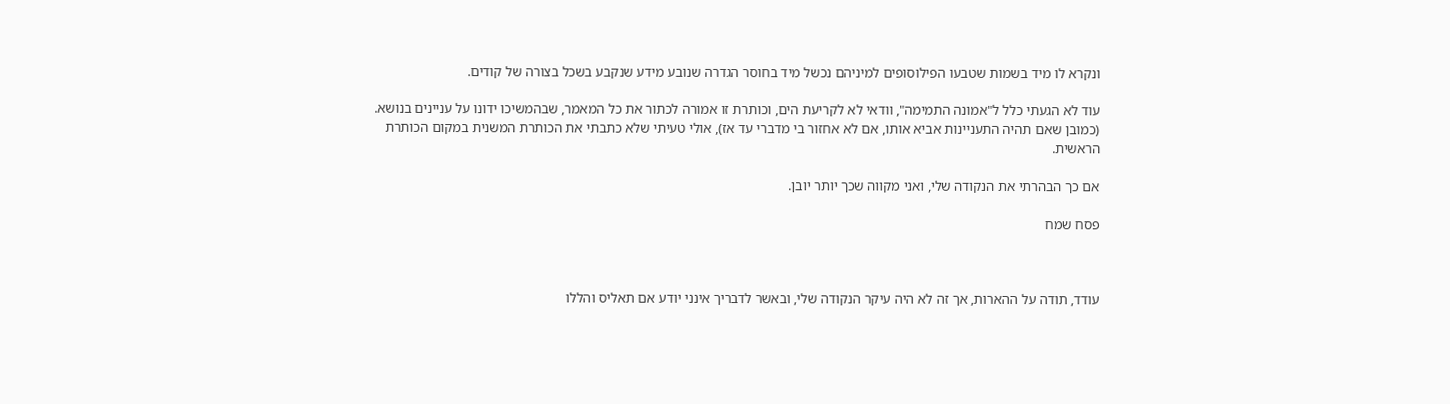ונקרא לו מיד בשמות שטבעו הפילוסופים למיניהם נכשל מיד בחוסר הגדרה שנובע מידע שנקבע בשכל בצורה של קודים.

עוד לא הגעתי כלל ל"אמונה התמימה", וודאי לא לקריעת הים, וכותרת זו אמורה לכתור את כל המאמר, שבהמשיכו ידונו על עניינים בנושא. (כמובן שאם תהיה התעניינות אביא אותו, אם לא אחזור בי מדברי עד אז), אולי טעיתי שלא כתבתי את הכותרת המשנית במקום הכותרת הראשית.

אם כך הבהרתי את הנקודה שלי, ואני מקווה שכך יותר יובן.

פסח שמח



עודד, תודה על ההארות, אך זה לא היה עיקר הנקודה שלי, ובאשר לדבריך אינני יודע אם תאליס והללו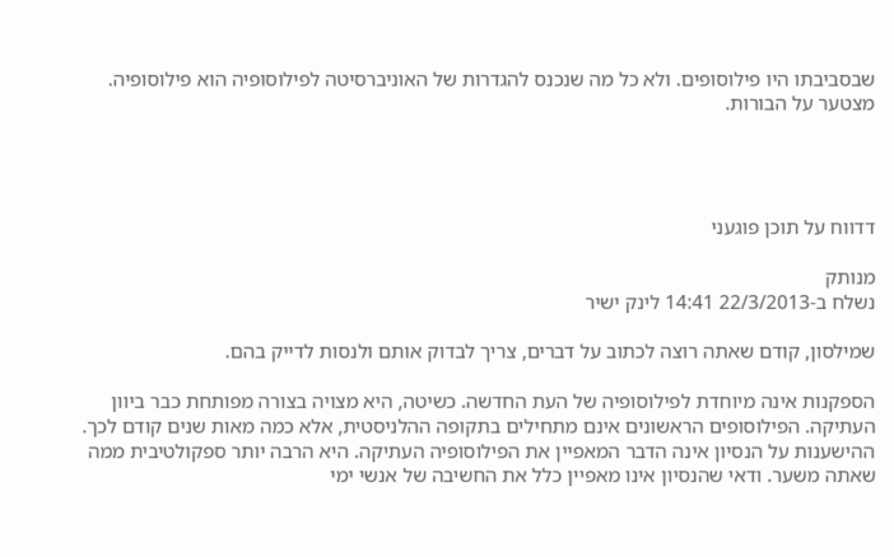שבסביבתו היו פילוסופים. ולא כל מה שנכנס להגדרות של האוניברסיטה לפילוסופיה הוא פילוסופיה. מצטער על הבורות.




דדווח על תוכן פוגעני

מנותק
נשלח ב-22/3/2013 14:41 לינק ישיר

שמילסון, קודם שאתה רוצה לכתוב על דברים, צריך לבדוק אותם ולנסות לדייק בהם.

הספקנות אינה מיוחדת לפילוסופיה של העת החדשה. כשיטה, היא מצויה בצורה מפותחת כבר ביוון העתיקה. הפילוסופים הראשונים אינם מתחילים בתקופה ההלניסטית, אלא כמה מאות שנים קודם לכך. ההישענות על הנסיון אינה הדבר המאפיין את הפילוסופיה העתיקה. היא הרבה יותר ספקולטיבית ממה שאתה משער. ודאי שהנסיון אינו מאפיין כלל את החשיבה של אנשי ימי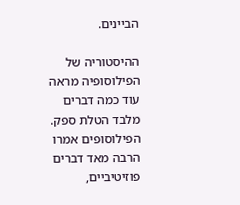הביינים.

ההיסטוריה של הפילוסופיה מראה עוד כמה דברים מלבד הטלת ספק. הפילוסופים אמרו הרבה מאד דברים פוזיטיביים,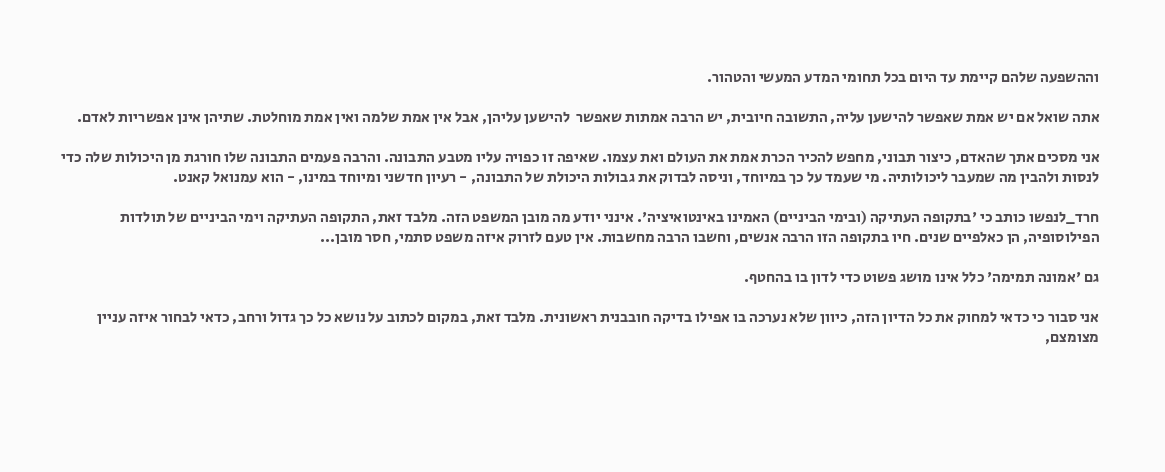וההשפעה שלהם קיימת עד היום בכל תחומי המדע המעשי והטהור.

אתה שואל אם יש אמת שאפשר להישען עליה, התשובה חיובית, יש הרבה אמתות שאפשר  להישען עליהן, אבל אין אמת שלמה ואין אמת מוחלטת. שתיהן אינן אפשריות לאדם.

אני מסכים אתך שהאדם, כיצור תבוני, מחפש להכיר הכרת אמת את העולם ואת עצמו. שאיפה זו כפויה עליו מטבע התבונה. והרבה פעמים התבונה שלו חורגת מן היכולות שלה כדי לנסות ולהבין מה שמעבר ליכולותיה. מי שעמד על כך במיוחד, וניסה לבדוק את גבולות היכולת של התבונה, - רעיון חדשני ומיוחד במינו, - הוא עמנואל קאנט.

חרד_לנפשו כותב כי 'בתקופה העתיקה (ובימי הביניים) האמינו באינטואיציה'. אינני יודע מה מובן המשפט הזה. מלבד זאת, התקופה העתיקה וימי הביניים של תולדות הפילוסופיה, הן כאלפיים שנים. חיו בתקופה הזו הרבה אנשים, וחשבו הרבה מחשבות. אין טעם לזרוק איזה משפט סתמי, חסר מובן...

גם 'אמונה תמימה' כלל אינו מושג פשוט כדי לדון בו בהחטף.

אני סבור כי כדאי למחוק את כל הדיון הזה, כיוון שלא נערכה בו אפילו בדיקה חובבנית ראשונית. מלבד זאת, במקום לכתוב על נושא כל כך גדול ורחב, כדאי לבחור איזה עניין מצומצם,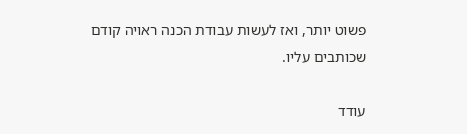פשוט יותר, ואז לעשות עבודת הכנה ראויה קודם שכותבים עליו.

עודד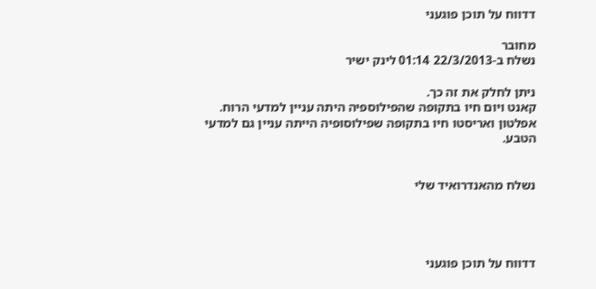דדווח על תוכן פוגעני

מחובר
נשלח ב-22/3/2013 01:14 לינק ישיר

ניתן לחלק את זה כך.
קאנט ויום חיו בתקופה שהפילוספיה היתה עניין למדעי הרוח.
אפלטון ואריסטו חיו בתקופה שפילוסופיה הייתה עניין גם למדעי הטבע.


נשלח מהאנדרואיד שלי




דדווח על תוכן פוגעני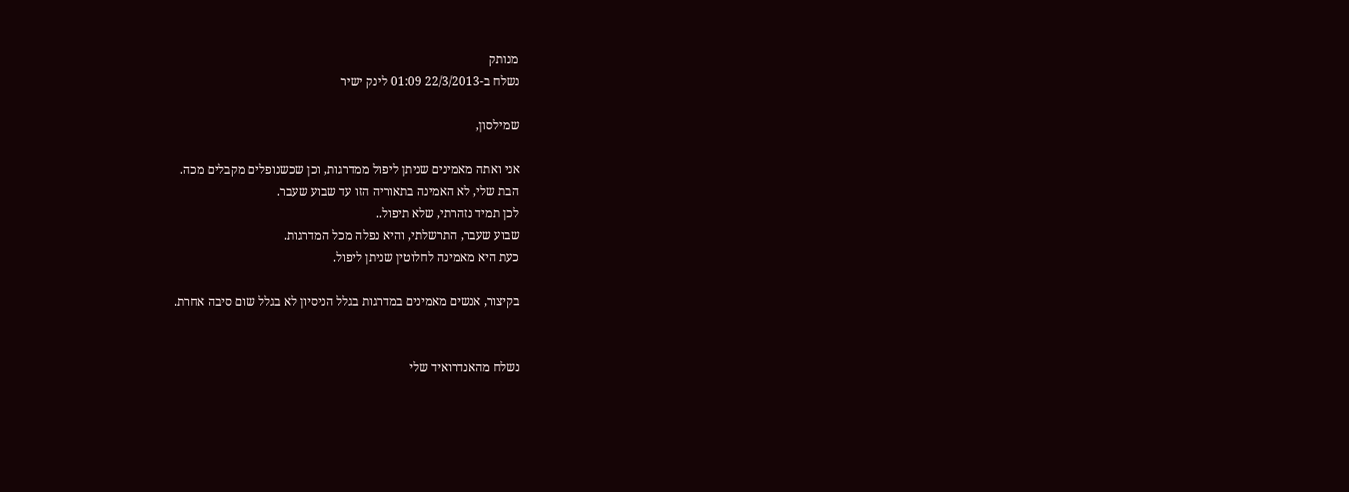מנותק
נשלח ב-22/3/2013 01:09 לינק ישיר

שמילסון,

אני ואתה מאמינים שניתן ליפול ממדרגות, וכן שכשנופלים מקבלים מכה.
הבת שלי, לא האמינה בתאוריה הזו עד שבוע שעבר.
לכן תמיד נזהרתי, שלא תיפול..
שבוע שעבר, התרשלתי, והיא נפלה מכל המדרגות.
כעת היא מאמינה לחלוטין שניתן ליפול.

בקיצור, אנשים מאמינים במדרגות בגלל הניסיון לא בגלל שום סיבה אחרת.


נשלח מהאנדרואיד שלי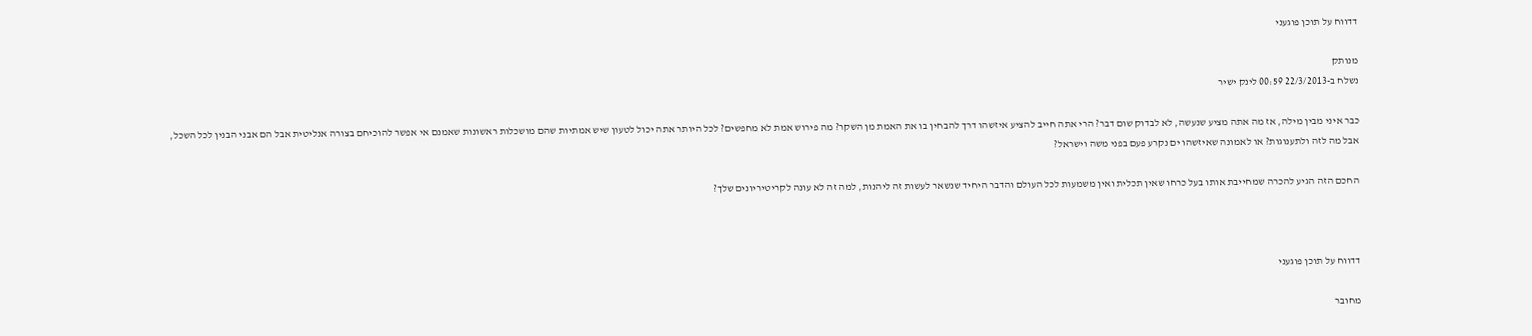דדווח על תוכן פוגעני

מנותק
נשלח ב-22/3/2013 00:59 לינק ישיר

כבר איני מבין מילה, אז מה אתה מציע שנעשה, לא לבדוק שום דבר? הרי אתה חייב להציע איזשהו דרך להבחין בו את האמת מן השקר? מה פירוש אמת לא מחפשים? לכל היותר אתה יכול לטעון שיש אמתיות שהם מושכלות ראשונות שאמנם אי אפשר להוכיחם בצורה אנליטית אבל הם אבני הבנין לכל השכל, אבל מה לזה ולתענוגות? או לאמונה שאיזשהו ים נקרע פעם בפני משה וישראל?

החכם הזה הגיע להכרה שמחייבת אותו בעל כרחו שאין תכלית ואין משמעות לכל העולם והדבר היחיד שנשאר לעשות זה ליהנות, למה זה לא עונה לקריטיריונים שלך?



דדווח על תוכן פוגעני

מחובר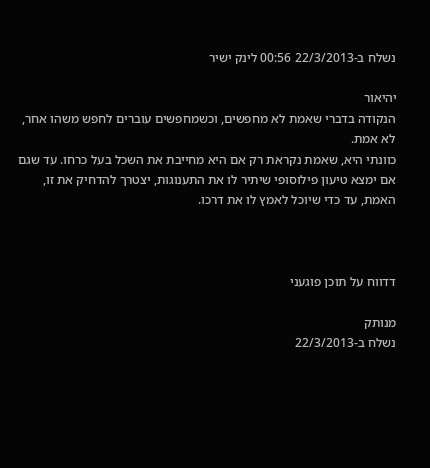נשלח ב-22/3/2013 00:56 לינק ישיר

יהיאור
הנקודה בדברי שאמת לא מחפשים, וכשמחפשים עוברים לחפש משהו אחר, לא אמת.
כוונתי היא, שאמת נקראת רק אם היא מחייבת את השכל בעל כרחו. עד שגם אם ימצא טיעון פילוסופי שיתיר לו את התענוגות, יצטרך להדחיק את זו, האמת, עד כדי שיוכל לאמץ לו את דרכו.



דדווח על תוכן פוגעני

מנותק
נשלח ב-22/3/2013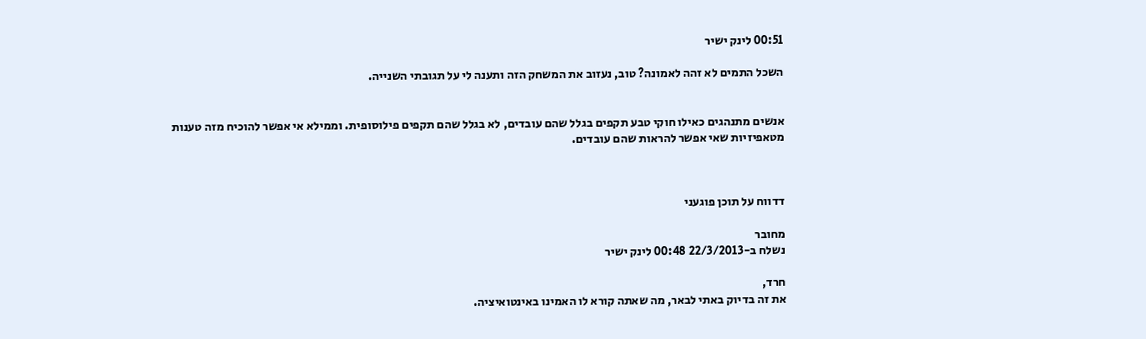00:51 לינק ישיר

השכל התמים לא זהה לאמונה? טוב, נעזוב את המשחק הזה ותענה לי על תגובתי השנייה.


אנשים מתנהגים כאילו חוקי טבע תקפים בגלל שהם עובדים, לא בגלל שהם תקפים פילוסופית. וממילא אי אפשר להוכיח מזה טענות מטאפיזיות שאי אפשר להראות שהם עובדים.



דדווח על תוכן פוגעני

מחובר
נשלח ב-22/3/2013 00:48 לינק ישיר

חרד,
את זה בדיוק באתי לבאר, מה שאתה קורא לו האמינו באינטואיציה.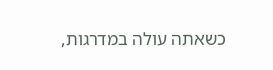כשאתה עולה במדרגות,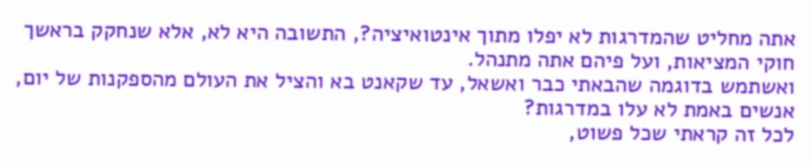אתה מחליט שהמדרגות לא יפלו מתוך אינטואיציה?, התשובה היא לא, אלא שנחקק בראשך חוקי המציאות, ועל פיהם אתה מתנהל.
ואשתמש בדוגמה שהבאתי כבר ואשאל, עד שקאנט בא והציל את העולם מהספקנות של יום, אנשים באמת לא עלו במדרגות?
לכל זה קראתי שכל פשוט,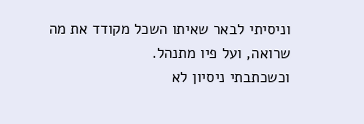וניסיתי לבאר שאיתו השכל מקודד את מה שרואה, ועל פיו מתנהל.
וכשכתבתי ניסיון לא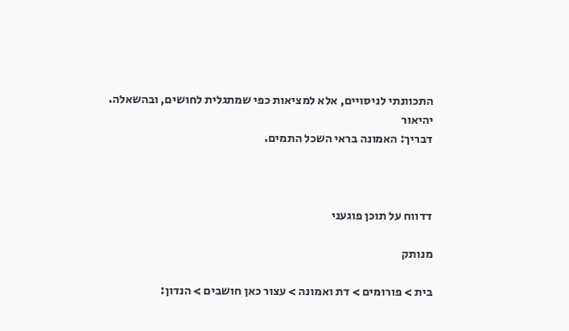התכוונתי לניסויים, אלא למציאות כפי שמתגלית לחושים, ובהשאלה.
יהיאור
דבריך: האמונה בראי השכל התמים.



דדווח על תוכן פוגעני

מנותק

בית > פורומים > דת ואמונה > עצור כאן חושבים > הנדון: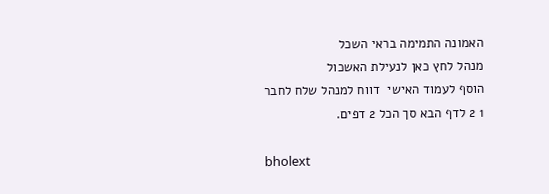האמונה התמימה בראי השכל
מנהל לחץ כאן לנעילת האשכול
הוסף לעמוד האישי  דווח למנהל שלח לחבר
1 2 לדף הבא סך הכל 2 דפים.

bholext